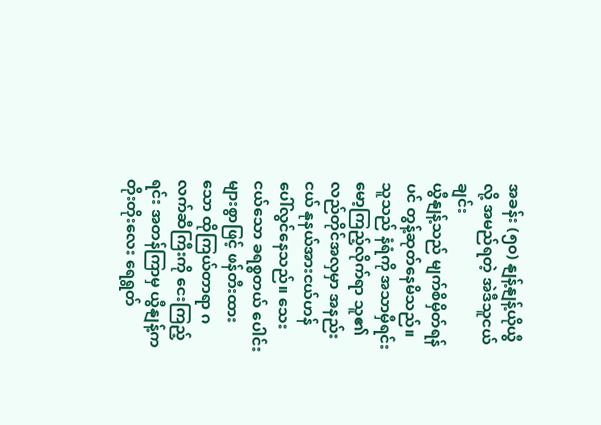အခန်း (၅၀) နျန့်နျန့်ယိုယွီ လို့ အမည်ရတဲ့ အဲဒီသူငယ်ချင်း
ယွီနျန့်သည် မျက်စိမှိတ်ရန်ပင် တွန့်ဆုတ်နေမိသည်။ သူသည် နံရံကို အသာမှီရင်း မော့ကြည့်လိုက်ရာ သူ၏ လည်တိုင်အလှမှာ အနည်းငယ် နုနယ်အားငယ်ဟန် ပေါ်လွင်နေသည်။ သေးငယ်သော ခရစ္စတယ် ပေါင်းများစွာဖြင့် ဖန်တီးထားသော ထိုကြယ်တာရာ ဂလက်ဆီကြီးကို ငေးကြည့်ရင်း အတန်ကြာမှ ယွီနျန့်က တိုးတိုးလေး ရေရွတ်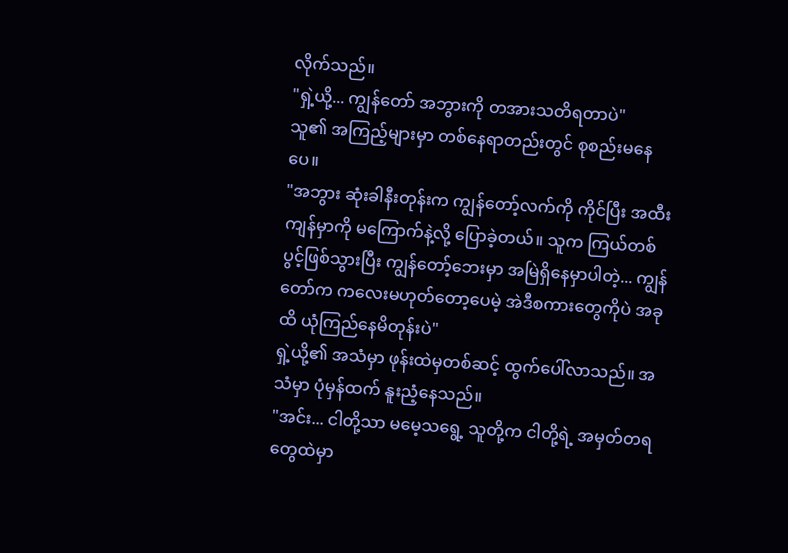လိုက်သည်။
"ရှဲ့ယို့... ကျွန်တော် အဘွားကို တအားသတိရတာပဲ"
သူ၏ အကြည့်များမှာ တစ်နေရာတည်းတွင် စုစည်းမနေပေ။
"အဘွား ဆုံးခါနီးတုန်းက ကျွန်တော့်လက်ကို ကိုင်ပြီး အထီးကျန်မှာကို မကြောက်နဲ့လို့ ပြောခဲ့တယ်။ သူက ကြယ်တစ်ပွင့်ဖြစ်သွားပြီး ကျွန်တော့်ဘေးမှာ အမြဲရှိနေမှာပါတဲ့... ကျွန်တော်က ကလေးမဟုတ်တော့ပေမဲ့ အဲဒီစကားတွေကိုပဲ အခုထိ ယုံကြည်နေမိတုန်းပဲ"
ရှဲ့ယို့၏ အသံမှာ ဖုန်းထဲမှတစ်ဆင့် ထွက်ပေါ်လာသည်။ အသံမှာ ပုံမှန်ထက် နူးညံ့နေသည်။
"အင်း... ငါတို့သာ မမေ့သရွေ့ သူတို့က ငါတို့ရဲ့ အမှတ်တရတွေထဲမှာ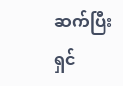ဆက်ပြီး ရှင်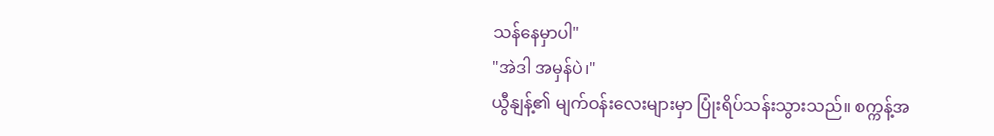သန်နေမှာပါ"
"အဲဒါ အမှန်ပဲ၊"
ယွီနျန့်၏ မျက်ဝန်းလေးများမှာ ပြုံးရိပ်သန်းသွားသည်။ စက္ကန့်အ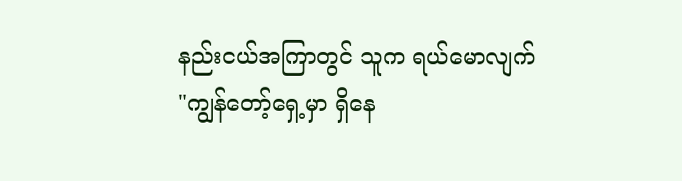နည်းငယ်အကြာတွင် သူက ရယ်မောလျက်
"ကျွန်တော့်ရှေ့မှာ ရှိနေ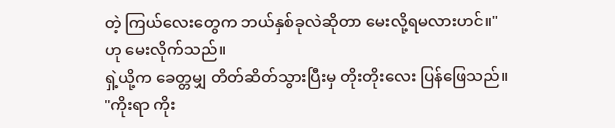တဲ့ ကြယ်လေးတွေက ဘယ်နှစ်ခုလဲဆိုတာ မေးလို့ရမလားဟင်။" ဟု မေးလိုက်သည်။
ရှဲ့ယို့က ခေတ္တမျှ တိတ်ဆိတ်သွားပြီးမှ တိုးတိုးလေး ပြန်ဖြေသည်။
"ကိုးရာ ကိုး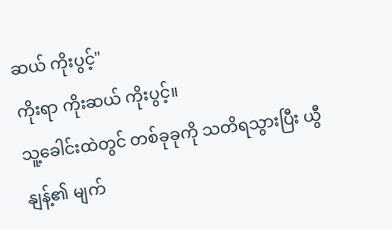ဆယ် ကိုးပွင့်"
ကိုးရာ ကိုးဆယ် ကိုးပွင့်။
သူ့ခေါင်းထဲတွင် တစ်ခုခုကို သတိရသွားပြီး ယွီနျန့်၏ မျက်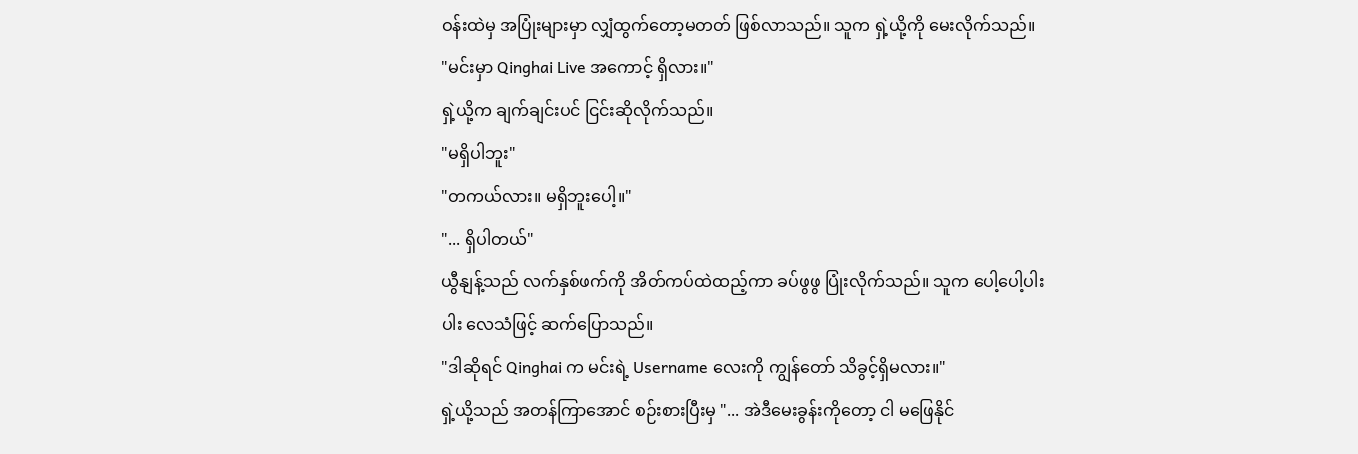ဝန်းထဲမှ အပြုံးများမှာ လျှံထွက်တော့မတတ် ဖြစ်လာသည်။ သူက ရှဲ့ယို့ကို မေးလိုက်သည်။
"မင်းမှာ Qinghai Live အကောင့် ရှိလား။"
ရှဲ့ယို့က ချက်ချင်းပင် ငြင်းဆိုလိုက်သည်။
"မရှိပါဘူး"
"တကယ်လား။ မရှိဘူးပေါ့။"
"... ရှိပါတယ်"
ယွီနျန့်သည် လက်နှစ်ဖက်ကို အိတ်ကပ်ထဲထည့်ကာ ခပ်ဖွဖွ ပြုံးလိုက်သည်။ သူက ပေါ့ပေါ့ပါးပါး လေသံဖြင့် ဆက်ပြောသည်။
"ဒါဆိုရင် Qinghai က မင်းရဲ့ Username လေးကို ကျွန်တော် သိခွင့်ရှိမလား။"
ရှဲ့ယို့သည် အတန်ကြာအောင် စဉ်းစားပြီးမှ "... အဲဒီမေးခွန်းကိုတော့ ငါ မဖြေနိုင်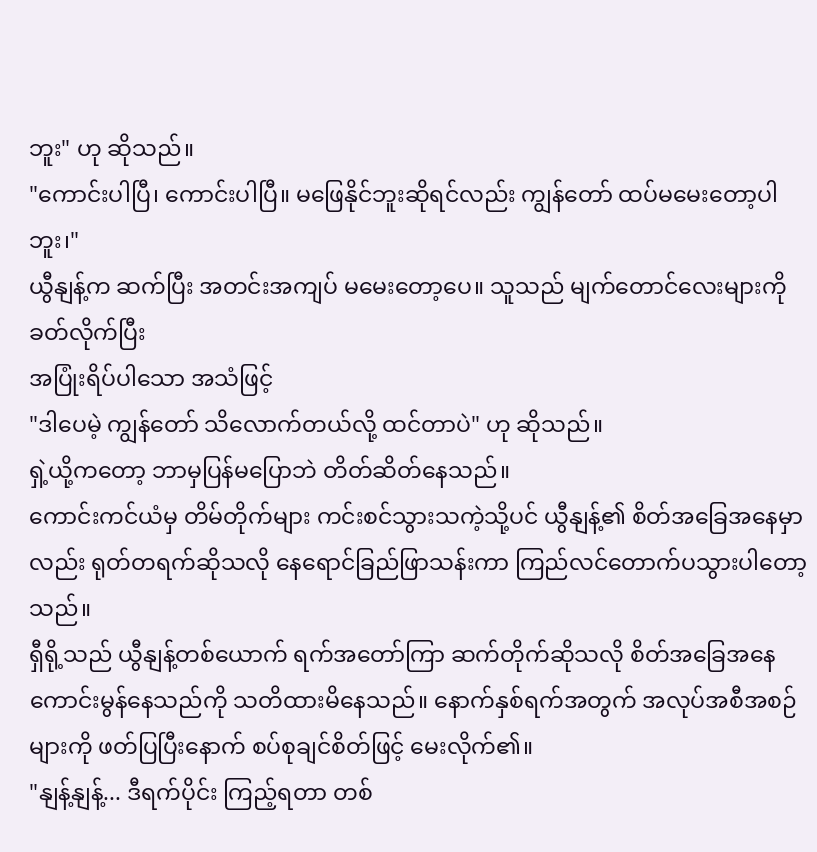ဘူး" ဟု ဆိုသည်။
"ကောင်းပါပြီ၊ ကောင်းပါပြီ။ မဖြေနိုင်ဘူးဆိုရင်လည်း ကျွန်တော် ထပ်မမေးတော့ပါဘူး၊"
ယွီနျန့်က ဆက်ပြီး အတင်းအကျပ် မမေးတော့ပေ။ သူသည် မျက်တောင်လေးများကို ခတ်လိုက်ပြီး
အပြုံးရိပ်ပါသော အသံဖြင့်
"ဒါပေမဲ့ ကျွန်တော် သိလောက်တယ်လို့ ထင်တာပဲ" ဟု ဆိုသည်။
ရှဲ့ယို့ကတော့ ဘာမှပြန်မပြောဘဲ တိတ်ဆိတ်နေသည်။
ကောင်းကင်ယံမှ တိမ်တိုက်များ ကင်းစင်သွားသကဲ့သို့ပင် ယွီနျန့်၏ စိတ်အခြေအနေမှာလည်း ရုတ်တရက်ဆိုသလို နေရောင်ခြည်ဖြာသန်းကာ ကြည်လင်တောက်ပသွားပါတော့သည်။
ရှီရို့သည် ယွီနျန့်တစ်ယောက် ရက်အတော်ကြာ ဆက်တိုက်ဆိုသလို စိတ်အခြေအနေ ကောင်းမွန်နေသည်ကို သတိထားမိနေသည်။ နောက်နှစ်ရက်အတွက် အလုပ်အစီအစဉ်များကို ဖတ်ပြပြီးနောက် စပ်စုချင်စိတ်ဖြင့် မေးလိုက်၏။
"နျန့်နျန့်... ဒီရက်ပိုင်း ကြည့်ရတာ တစ်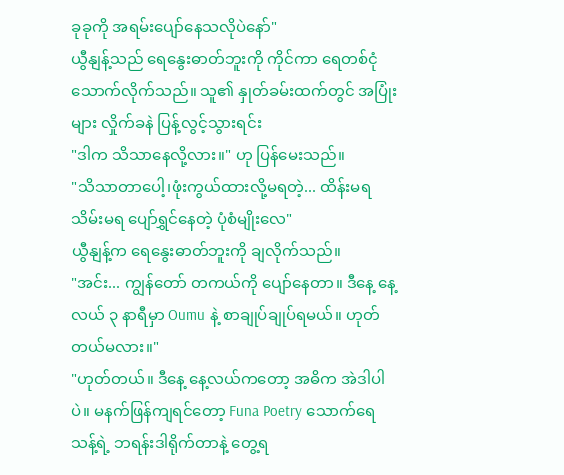ခုခုကို အရမ်းပျော်နေသလိုပဲနော်"
ယွီနျန့်သည် ရေနွေးဓာတ်ဘူးကို ကိုင်ကာ ရေတစ်ငုံသောက်လိုက်သည်။ သူ၏ နှုတ်ခမ်းထက်တွင် အပြုံးများ လှိုက်ခနဲ ပြန့်လွင့်သွားရင်း
"ဒါက သိသာနေလို့လား။" ဟု ပြန်မေးသည်။
"သိသာတာပေါ့၊ဖုံးကွယ်ထားလို့မရတဲ့... ထိန်းမရသိမ်းမရ ပျော်ရွှင်နေတဲ့ ပုံစံမျိုးလေ"
ယွီနျန့်က ရေနွေးဓာတ်ဘူးကို ချလိုက်သည်။
"အင်း... ကျွန်တော် တကယ်ကို ပျော်နေတာ။ ဒီနေ့ နေ့လယ် ၃ နာရီမှာ Oumu နဲ့ စာချုပ်ချုပ်ရမယ်။ ဟုတ်တယ်မလား။"
"ဟုတ်တယ်။ ဒီနေ့ နေ့လယ်ကတော့ အဓိက အဲဒါပါပဲ။ မနက်ဖြန်ကျရင်တော့ Funa Poetry သောက်ရေသန့်ရဲ့ ဘရန်းဒါရိုက်တာနဲ့ တွေ့ရ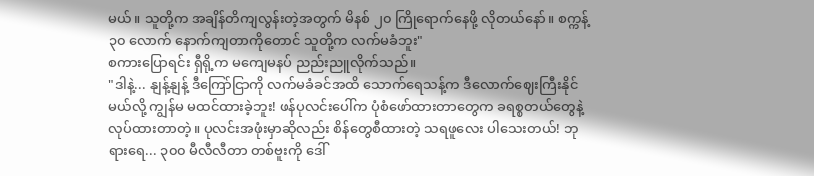မယ်။ သူတို့က အချိန်တိကျလွန်းတဲ့အတွက် မိနစ် ၂၀ ကြိုရောက်နေဖို့ လိုတယ်နော်။ စက္ကန့် ၃၀ လောက် နောက်ကျတာကိုတောင် သူတို့က လက်မခံဘူး"
စကားပြောရင်း ရှီရို့က မကျေမနပ် ညည်းညူလိုက်သည်။
"ဒါနဲ့... နျန့်နျန့် ဒီကြော်ငြာကို လက်မခံခင်အထိ သောက်ရေသန့်က ဒီလောက်ဈေးကြီးနိုင်မယ်လို့ ကျွန်မ မထင်ထားခဲ့ဘူး! ဖန်ပုလင်းပေါ်က ပုံစံဖော်ထားတာတွေက ခရစ္စတယ်တွေနဲ့ လုပ်ထားတာတဲ့။ ပုလင်းအဖုံးမှာဆိုလည်း စိန်တွေစီထားတဲ့ သရဖူလေး ပါသေးတယ်! ဘုရားရေ... ၃၀၀ မီလီလီတာ တစ်ဗူးကို ဒေါ်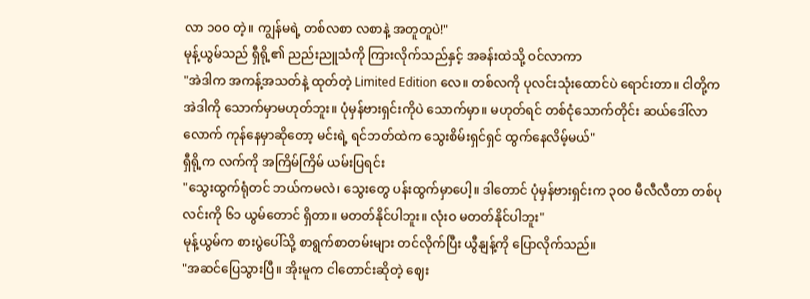လာ ၁၀၀ တဲ့။ ကျွန်မရဲ့ တစ်လစာ လစာနဲ့ အတူတူပဲ!"
မုန့်ယွမ်သည် ရှီရို့၏ ညည်းညူသံကို ကြားလိုက်သည်နှင့် အခန်းထဲသို့ ဝင်လာကာ
"အဲဒါက အကန့်အသတ်နဲ့ ထုတ်တဲ့ Limited Edition လေ။ တစ်လကို ပုလင်းသုံးထောင်ပဲ ရောင်းတာ။ ငါတို့က အဲဒါကို သောက်မှာမဟုတ်ဘူး။ ပုံမှန်ဗားရှင်းကိုပဲ သောက်မှာ။ မဟုတ်ရင် တစ်ငုံသောက်တိုင်း ဆယ်ဒေါ်လာလောက် ကုန်နေမှာဆိုတော့ မင်းရဲ့ ရင်ဘတ်ထဲက သွေးစိမ်းရှင်ရှင် ထွက်နေလိမ့်မယ်"
ရှီရို့က လက်ကို အကြိမ်ကြိမ် ယမ်းပြရင်း
"သွေးထွက်ရုံတင် ဘယ်ကမလဲ၊ သွေးတွေ ပန်းထွက်မှာပေါ့။ ဒါတောင် ပုံမှန်ဗားရှင်းက ၃၀၀ မီလီလီတာ တစ်ပုလင်းကို ၆၁ ယွမ်တောင် ရှိတာ။ မတတ်နိုင်ပါဘူး။ လုံးဝ မတတ်နိုင်ပါဘူး"
မုန့်ယွမ်က စားပွဲပေါ်သို့ စာရွက်စာတမ်းများ တင်လိုက်ပြီး ယွီနျန့်ကို ပြောလိုက်သည်။
"အဆင်ပြေသွားပြီ။ အိုးမူက ငါတောင်းဆိုတဲ့ ဈေး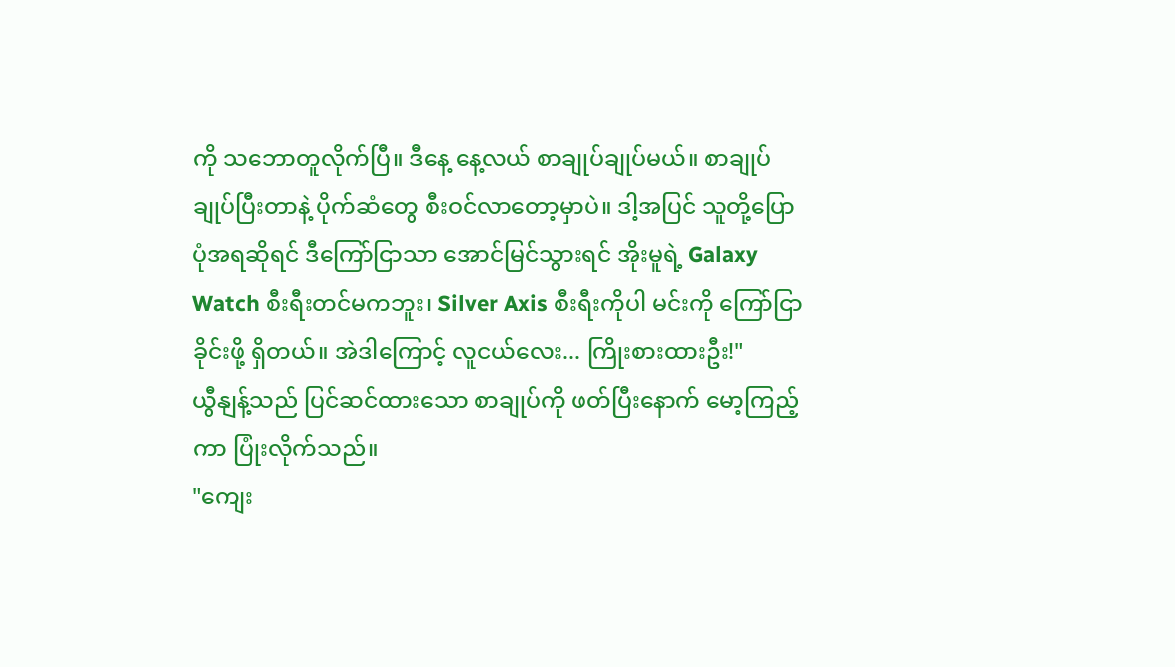ကို သဘောတူလိုက်ပြီ။ ဒီနေ့ နေ့လယ် စာချုပ်ချုပ်မယ်။ စာချုပ်ချုပ်ပြီးတာနဲ့ ပိုက်ဆံတွေ စီးဝင်လာတော့မှာပဲ။ ဒါ့အပြင် သူတို့ပြောပုံအရဆိုရင် ဒီကြော်ငြာသာ အောင်မြင်သွားရင် အိုးမူရဲ့ Galaxy Watch စီးရီးတင်မကဘူး၊ Silver Axis စီးရီးကိုပါ မင်းကို ကြော်ငြာခိုင်းဖို့ ရှိတယ်။ အဲဒါကြောင့် လူငယ်လေး... ကြိုးစားထားဦး!"
ယွီနျန့်သည် ပြင်ဆင်ထားသော စာချုပ်ကို ဖတ်ပြီးနောက် မော့ကြည့်ကာ ပြုံးလိုက်သည်။
"ကျေး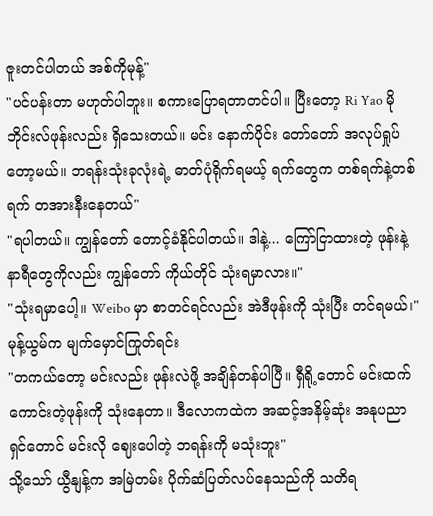ဇူးတင်ပါတယ် အစ်ကိုမုန့်"
"ပင်ပန်းတာ မဟုတ်ပါဘူး။ စကားပြောရတာတင်ပါ။ ပြီးတော့ Ri Yao မိုဘိုင်းလ်ဖုန်းလည်း ရှိသေးတယ်။ မင်း နောက်ပိုင်း တော်တော် အလုပ်ရှုပ်တော့မယ်။ ဘရန်းသုံးခုလုံးရဲ့ ဓာတ်ပုံရိုက်ရမယ့် ရက်တွေက တစ်ရက်နဲ့တစ်ရက် တအားနီးနေတယ်"
"ရပါတယ်။ ကျွန်တော် တောင့်ခံနိုင်ပါတယ်။ ဒါနဲ့... ကြော်ငြာထားတဲ့ ဖုန်းနဲ့ နာရီတွေကိုလည်း ကျွန်တော် ကိုယ်တိုင် သုံးရမှာလား။"
"သုံးရမှာပေါ့။ Weibo မှာ စာတင်ရင်လည်း အဲဒီဖုန်းကို သုံးပြီး တင်ရမယ်၊"
မုန့်ယွမ်က မျက်မှောင်ကြုတ်ရင်း
"တကယ်တော့ မင်းလည်း ဖုန်းလဲဖို့ အချိန်တန်ပါပြီ။ ရှီရို့တောင် မင်းထက် ကောင်းတဲ့ဖုန်းကို သုံးနေတာ။ ဒီလောကထဲက အဆင့်အနိမ့်ဆုံး အနုပညာရှင်တောင် မင်းလို ဈေးပေါတဲ့ ဘရန်းကို မသုံးဘူး"
သို့သော် ယွီနျန့်က အမြဲတမ်း ပိုက်ဆံပြတ်လပ်နေသည်ကို သတိရ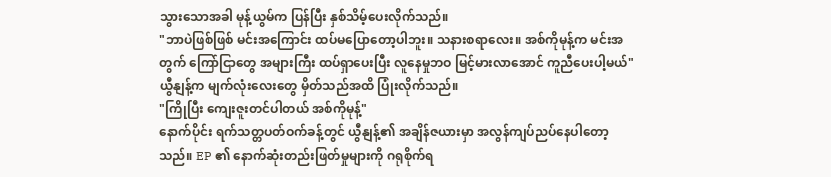သွားသောအခါ မုန့်ယွမ်က ပြန်ပြီး နှစ်သိမ့်ပေးလိုက်သည်။
"ဘာပဲဖြစ်ဖြစ် မင်းအကြောင်း ထပ်မပြောတော့ပါဘူး။ သနားစရာလေး။ အစ်ကိုမုန့်က မင်းအတွက် ကြော်ငြာတွေ အများကြီး ထပ်ရှာပေးပြီး လူနေမှုဘဝ မြင့်မားလာအောင် ကူညီပေးပါ့မယ်"
ယွီနျန့်က မျက်လုံးလေးတွေ မှိတ်သည်အထိ ပြုံးလိုက်သည်။
"ကြိုပြီး ကျေးဇူးတင်ပါတယ် အစ်ကိုမုန့်"
နောက်ပိုင်း ရက်သတ္တပတ်ဝက်ခန့်တွင် ယွီနျန့်၏ အချိန်ဇယားမှာ အလွန်ကျပ်ညပ်နေပါတော့သည်။ EP ၏ နောက်ဆုံးတည်းဖြတ်မှုများကို ဂရုစိုက်ရ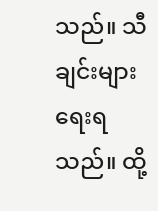သည်။ သီချင်းများ ရေးရသည်။ ထို့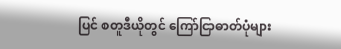ပြင် စတူဒီယိုတွင် ကြော်ငြာဓာတ်ပုံများ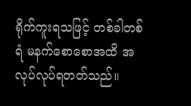ရိုက်ကူးရသဖြင့် တစ်ခါတစ်ရံ မနက်စောစောအထိ အလုပ်လုပ်ရတတ်သည်။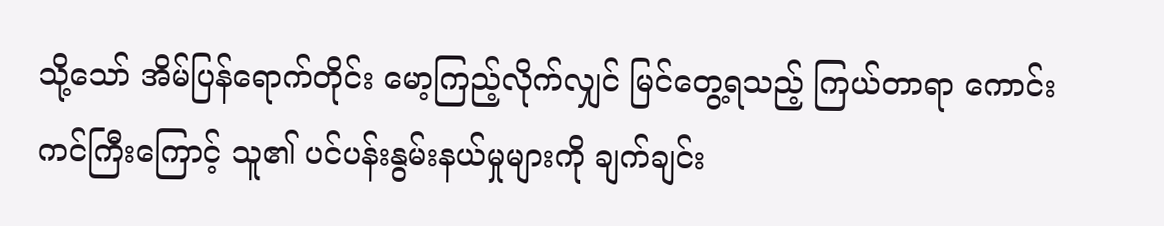သို့သော် အိမ်ပြန်ရောက်တိုင်း မော့ကြည့်လိုက်လျှင် မြင်တွေ့ရသည့် ကြယ်တာရာ ကောင်းကင်ကြီးကြောင့် သူ၏ ပင်ပန်းနွမ်းနယ်မှုများကို ချက်ချင်း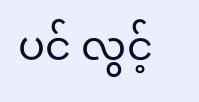ပင် လွင့်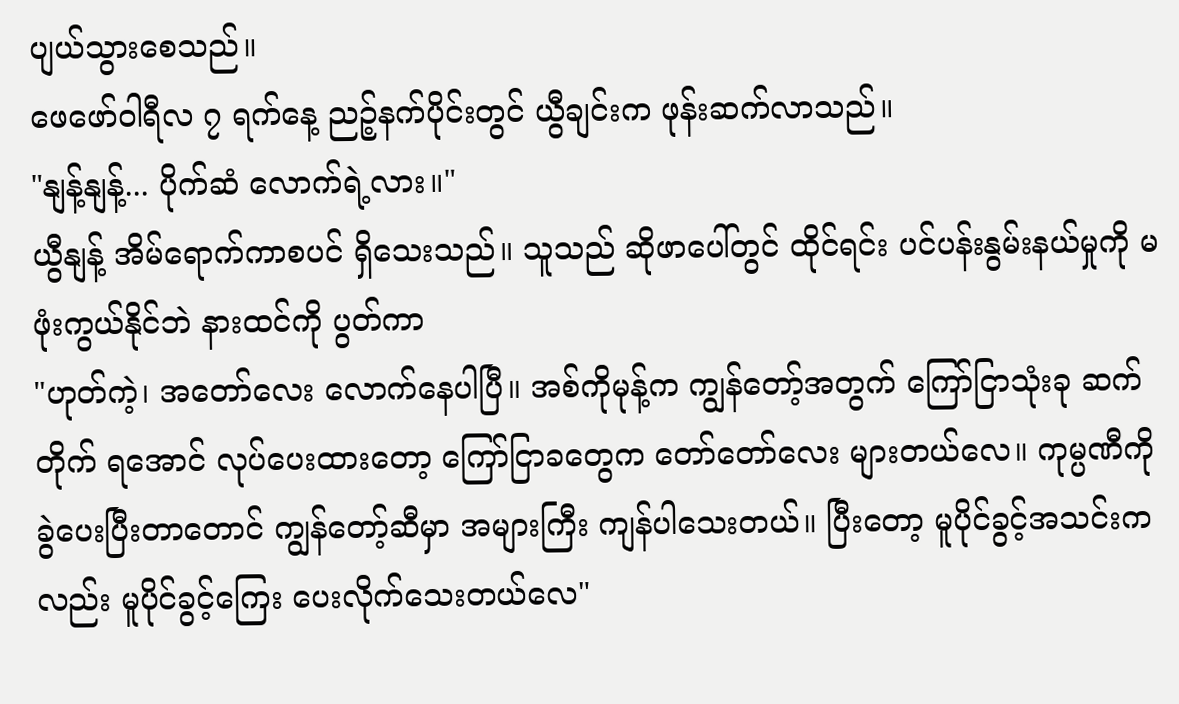ပျယ်သွားစေသည်။
ဖေဖော်ဝါရီလ ၇ ရက်နေ့ ညဉ့်နက်ပိုင်းတွင် ယွီချင်းက ဖုန်းဆက်လာသည်။
"နျန့်နျန့်... ပိုက်ဆံ လောက်ရဲ့လား။"
ယွီနျန့် အိမ်ရောက်ကာစပင် ရှိသေးသည်။ သူသည် ဆိုဖာပေါ်တွင် ထိုင်ရင်း ပင်ပန်းနွမ်းနယ်မှုကို မဖုံးကွယ်နိုင်ဘဲ နားထင်ကို ပွတ်ကာ
"ဟုတ်ကဲ့၊ အတော်လေး လောက်နေပါပြီ။ အစ်ကိုမုန့်က ကျွန်တော့်အတွက် ကြော်ငြာသုံးခု ဆက်တိုက် ရအောင် လုပ်ပေးထားတော့ ကြော်ငြာခတွေက တော်တော်လေး များတယ်လေ။ ကုမ္ပဏီကို ခွဲပေးပြီးတာတောင် ကျွန်တော့်ဆီမှာ အများကြီး ကျန်ပါသေးတယ်။ ပြီးတော့ မူပိုင်ခွင့်အသင်းကလည်း မူပိုင်ခွင့်ကြေး ပေးလိုက်သေးတယ်လေ"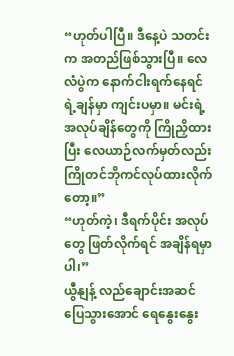“ဟုတ်ပါပြီ။ ဒီနေ့ပဲ သတင်းက အတည်ဖြစ်သွားပြီ။ လေလံပွဲက နောက်ငါးရက်နေရင် ရဲ့ချန်မှာ ကျင်းပမှာ။ မင်းရဲ့ အလုပ်ချိန်တွေကို ကြိုညှိထားပြီး လေယာဉ်လက်မှတ်လည်း ကြိုတင်ဘိုကင်လုပ်ထားလိုက်တော့။”
“ဟုတ်ကဲ့၊ ဒီရက်ပိုင်း အလုပ်တွေ ဖြတ်လိုက်ရင် အချိန်ရမှာပါ၊”
ယွီနျန့် လည်ချောင်းအဆင်ပြေသွားအောင် ရေနွေးနွေး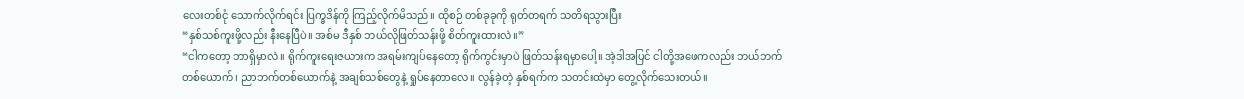လေးတစ်ငုံ သောက်လိုက်ရင်း ပြက္ခဒိန်ကို ကြည့်လိုက်မိသည်။ ထိုစဉ် တစ်ခုခုကို ရုတ်တရက် သတိရသွားပြီး
“နှစ်သစ်ကူးဖို့လည်း နီးနေပြီပဲ။ အစ်မ ဒီနှစ် ဘယ်လိုဖြတ်သန်းဖို့ စိတ်ကူးထားလဲ။”
“ငါကတော့ ဘာရှိမှာလဲ။ ရိုက်ကူးရေးဇယားက အရမ်းကျပ်နေတော့ ရိုက်ကွင်းမှာပဲ ဖြတ်သန်းရမှာပေါ့။ အဲ့ဒါအပြင် ငါတို့အဖေကလည်း ဘယ်ဘက်တစ်ယောက်၊ ညာဘက်တစ်ယောက်နဲ့ အချစ်သစ်တွေနဲ့ ရှုပ်နေတာလေ။ လွန်ခဲ့တဲ့ နှစ်ရက်က သတင်းထဲမှာ တွေ့လိုက်သေးတယ်။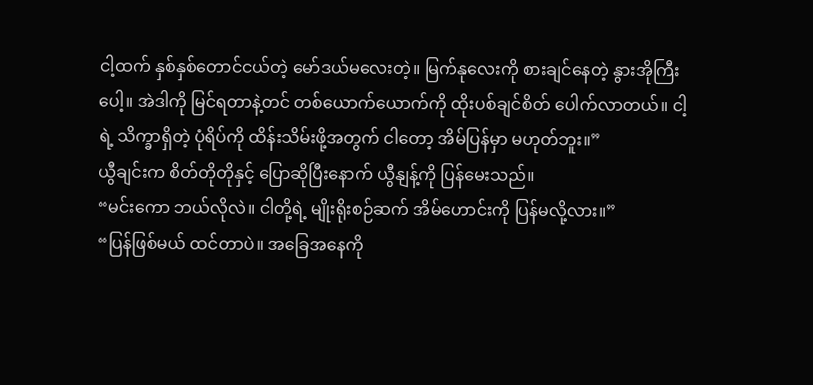ငါ့ထက် နှစ်နှစ်တောင်ငယ်တဲ့ မော်ဒယ်မလေးတဲ့။ မြက်နုလေးကို စားချင်နေတဲ့ နွားအိုကြီးပေါ့။ အဲဒါကို မြင်ရတာနဲ့တင် တစ်ယောက်ယောက်ကို ထိုးပစ်ချင်စိတ် ပေါက်လာတယ်။ ငါ့ရဲ့ သိက္ခာရှိတဲ့ ပုံရိပ်ကို ထိန်းသိမ်းဖို့အတွက် ငါတော့ အိမ်ပြန်မှာ မဟုတ်ဘူး။”
ယွီချင်းက စိတ်တိုတိုနှင့် ပြောဆိုပြီးနောက် ယွီနျန့်ကို ပြန်မေးသည်။
“မင်းကော ဘယ်လိုလဲ။ ငါတို့ရဲ့ မျိုးရိုးစဉ်ဆက် အိမ်ဟောင်းကို ပြန်မလို့လား။”
“ပြန်ဖြစ်မယ် ထင်တာပဲ။ အခြေအနေကို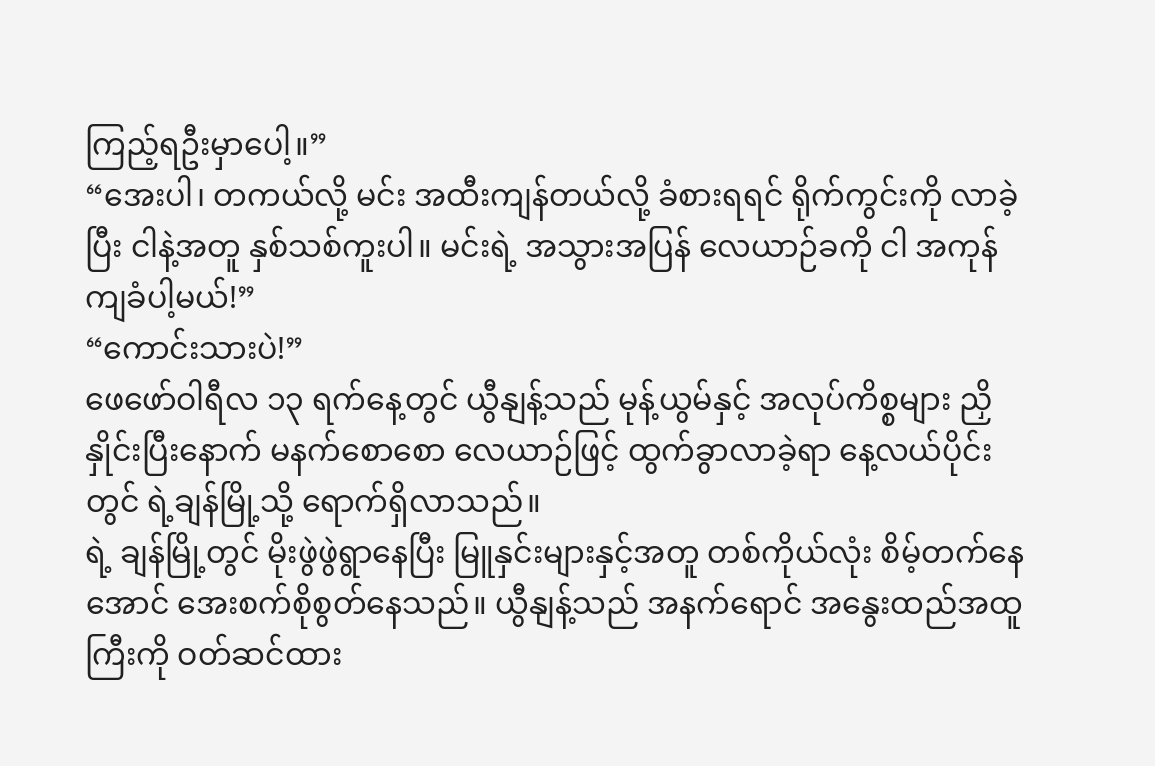ကြည့်ရဦးမှာပေါ့။”
“အေးပါ၊ တကယ်လို့ မင်း အထီးကျန်တယ်လို့ ခံစားရရင် ရိုက်ကွင်းကို လာခဲ့ပြီး ငါနဲ့အတူ နှစ်သစ်ကူးပါ။ မင်းရဲ့ အသွားအပြန် လေယာဉ်ခကို ငါ အကုန်ကျခံပါ့မယ်!”
“ကောင်းသားပဲ!”
ဖေဖော်ဝါရီလ ၁၃ ရက်နေ့တွင် ယွီနျန့်သည် မုန့်ယွမ်နှင့် အလုပ်ကိစ္စများ ညှိနှိုင်းပြီးနောက် မနက်စောစော လေယာဉ်ဖြင့် ထွက်ခွာလာခဲ့ရာ နေ့လယ်ပိုင်းတွင် ရဲ့ချန်မြို့သို့ ရောက်ရှိလာသည်။
ရဲ့ ချန်မြို့တွင် မိုးဖွဲဖွဲရွာနေပြီး မြူနှင်းများနှင့်အတူ တစ်ကိုယ်လုံး စိမ့်တက်နေအောင် အေးစက်စိုစွတ်နေသည်။ ယွီနျန့်သည် အနက်ရောင် အနွေးထည်အထူကြီးကို ဝတ်ဆင်ထား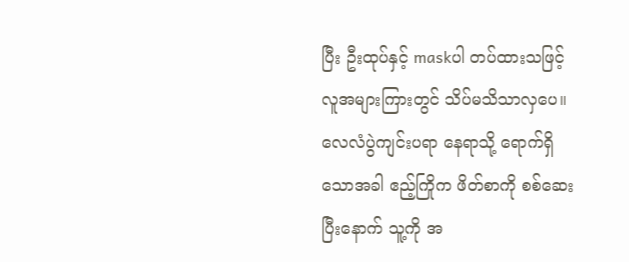ပြီး ဦးထုပ်နှင့် maskပါ တပ်ထားသဖြင့် လူအများကြားတွင် သိပ်မသိသာလှပေ။ လေလံပွဲကျင်းပရာ နေရာသို့ ရောက်ရှိသောအခါ ဧည့်ကြိုက ဖိတ်စာကို စစ်ဆေးပြီးနောက် သူ့ကို အ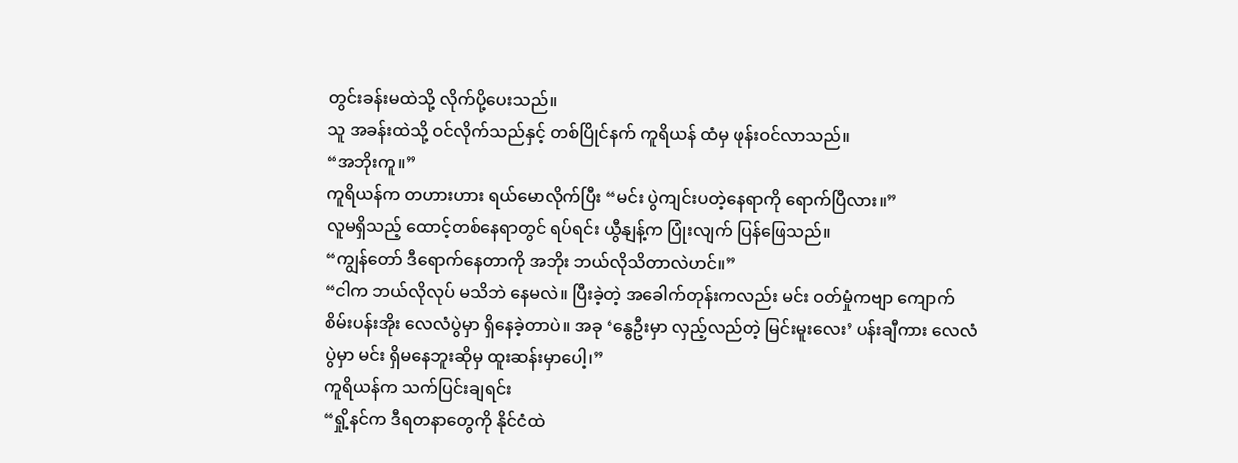တွင်းခန်းမထဲသို့ လိုက်ပို့ပေးသည်။
သူ အခန်းထဲသို့ ဝင်လိုက်သည်နှင့် တစ်ပြိုင်နက် ကူရိယန် ထံမှ ဖုန်းဝင်လာသည်။
“အဘိုးကူ။”
ကူရိယန်က တဟားဟား ရယ်မောလိုက်ပြီး “မင်း ပွဲကျင်းပတဲ့နေရာကို ရောက်ပြီလား။”
လူမရှိသည့် ထောင့်တစ်နေရာတွင် ရပ်ရင်း ယွီနျန့်က ပြုံးလျက် ပြန်ဖြေသည်။
“ကျွန်တော် ဒီရောက်နေတာကို အဘိုး ဘယ်လိုသိတာလဲဟင်။”
“ငါက ဘယ်လိုလုပ် မသိဘဲ နေမလဲ။ ပြီးခဲ့တဲ့ အခေါက်တုန်းကလည်း မင်း ဝတ်မှုံကဗျာ ကျောက်စိမ်းပန်းအိုး လေလံပွဲမှာ ရှိနေခဲ့တာပဲ။ အခု ‘နွေဦးမှာ လှည့်လည်တဲ့ မြင်းမူးလေး’ ပန်းချီကား လေလံပွဲမှာ မင်း ရှိမနေဘူးဆိုမှ ထူးဆန်းမှာပေါ့၊”
ကူရိယန်က သက်ပြင်းချရင်း
“ရှို့နင်က ဒီရတနာတွေကို နိုင်ငံထဲ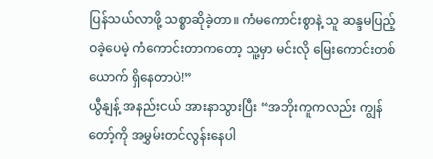ပြန်သယ်လာဖို့ သစ္စာဆိုခဲ့တာ။ ကံမကောင်းစွာနဲ့ သူ ဆန္ဒမပြည့်ဝခဲ့ပေမဲ့ ကံကောင်းတာကတော့ သူ့မှာ မင်းလို မြေးကောင်းတစ်ယောက် ရှိနေတာပဲ!”
ယွီနျန့် အနည်းငယ် အားနာသွားပြီး “အဘိုးကူကလည်း ကျွန်တော့်ကို အမွှမ်းတင်လွန်းနေပါ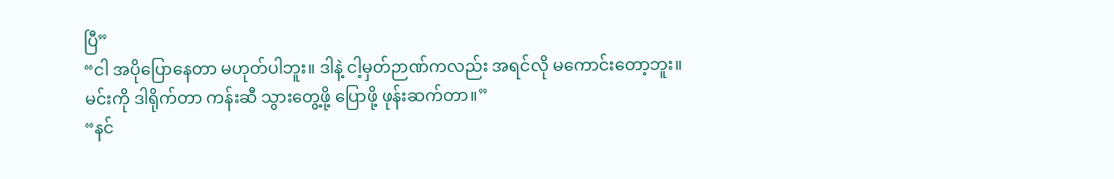ပြီ”
“ငါ အပိုပြောနေတာ မဟုတ်ပါဘူး။ ဒါနဲ့ ငါ့မှတ်ဉာဏ်ကလည်း အရင်လို မကောင်းတော့ဘူး။ မင်းကို ဒါရိုက်တာ ကန်းဆီ သွားတွေ့ဖို့ ပြောဖို့ ဖုန်းဆက်တာ။”
“နင်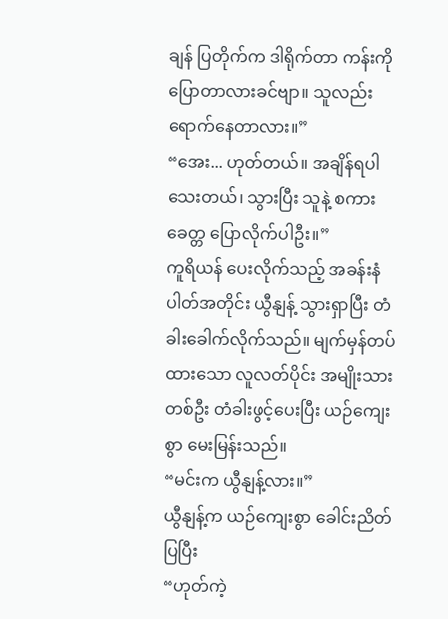ချန် ပြတိုက်က ဒါရိုက်တာ ကန်းကို ပြောတာလားခင်ဗျာ။ သူလည်း ရောက်နေတာလား။”
“အေး... ဟုတ်တယ်။ အချိန်ရပါသေးတယ်၊ သွားပြီး သူနဲ့ စကားခေတ္တ ပြောလိုက်ပါဦး။”
ကူရိယန် ပေးလိုက်သည့် အခန်းနံပါတ်အတိုင်း ယွီနျန့် သွားရှာပြီး တံခါးခေါက်လိုက်သည်။ မျက်မှန်တပ်ထားသော လူလတ်ပိုင်း အမျိုးသားတစ်ဦး တံခါးဖွင့်ပေးပြီး ယဉ်ကျေးစွာ မေးမြန်းသည်။
“မင်းက ယွီနျန့်လား။”
ယွီနျန့်က ယဉ်ကျေးစွာ ခေါင်းညိတ်ပြပြီး
“ဟုတ်ကဲ့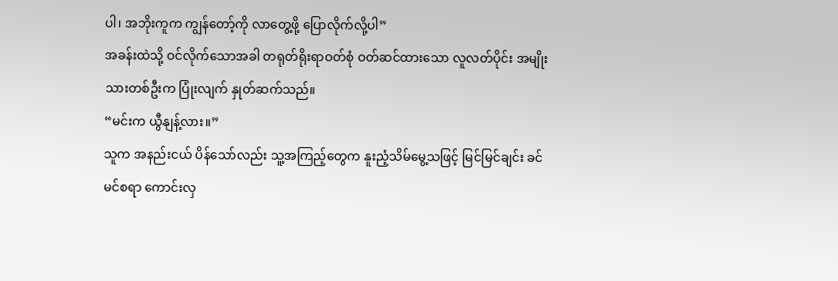ပါ၊ အဘိုးကူက ကျွန်တော့်ကို လာတွေ့ဖို့ ပြောလိုက်လို့ပါ”
အခန်းထဲသို့ ဝင်လိုက်သောအခါ တရုတ်ရိုးရာဝတ်စုံ ဝတ်ဆင်ထားသော လူလတ်ပိုင်း အမျိုးသားတစ်ဦးက ပြုံးလျက် နှုတ်ဆက်သည်။
“မင်းက ယွီနျန့်လား။”
သူက အနည်းငယ် ပိန်သော်လည်း သူ့အကြည့်တွေက နူးညံ့သိမ်မွေ့သဖြင့် မြင်မြင်ချင်း ခင်မင်စရာ ကောင်းလှ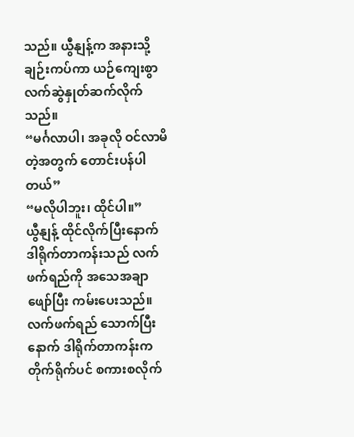သည်။ ယွီနျန့်က အနားသို့ ချဉ်းကပ်ကာ ယဉ်ကျေးစွာ လက်ဆွဲနှုတ်ဆက်လိုက်သည်။
“မင်္ဂလာပါ၊ အခုလို ဝင်လာမိတဲ့အတွက် တောင်းပန်ပါတယ်”
“မလိုပါဘူး၊ ထိုင်ပါ။”
ယွီနျန့် ထိုင်လိုက်ပြီးနောက် ဒါရိုက်တာကန်းသည် လက်ဖက်ရည်ကို အသေအချာ ဖျော်ပြီး ကမ်းပေးသည်။
လက်ဖက်ရည် သောက်ပြီးနောက် ဒါရိုက်တာကန်းက တိုက်ရိုက်ပင် စကားစလိုက်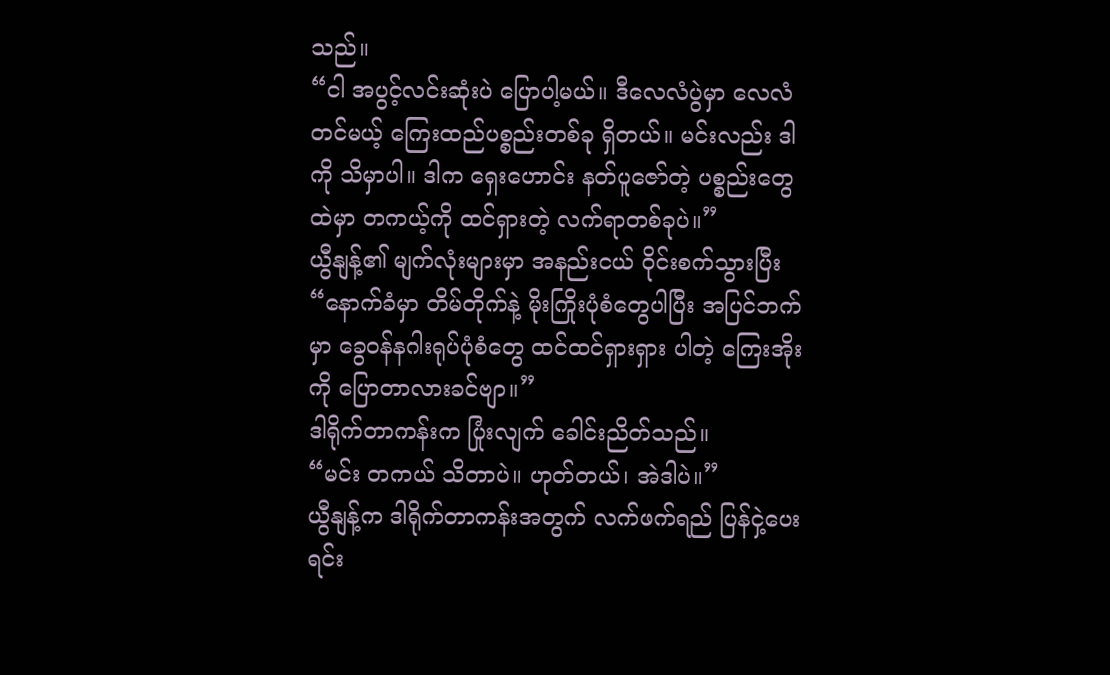သည်။
“ငါ အပွင့်လင်းဆုံးပဲ ပြောပါ့မယ်။ ဒီလေလံပွဲမှာ လေလံတင်မယ့် ကြေးထည်ပစ္စည်းတစ်ခု ရှိတယ်။ မင်းလည်း ဒါကို သိမှာပါ။ ဒါက ရှေးဟောင်း နတ်ပူဇော်တဲ့ ပစ္စည်းတွေထဲမှာ တကယ့်ကို ထင်ရှားတဲ့ လက်ရာတစ်ခုပဲ။”
ယွီနျန့်၏ မျက်လုံးများမှာ အနည်းငယ် ဝိုင်းစက်သွားပြီး
“နောက်ခံမှာ တိမ်တိုက်နဲ့ မိုးကြိုးပုံစံတွေပါပြီး အပြင်ဘက်မှာ ခွေဝန်နဂါးရုပ်ပုံစံတွေ ထင်ထင်ရှားရှား ပါတဲ့ ကြေးအိုးကို ပြောတာလားခင်ဗျာ။”
ဒါရိုက်တာကန်းက ပြုံးလျက် ခေါင်းညိတ်သည်။
“မင်း တကယ် သိတာပဲ။ ဟုတ်တယ်၊ အဲဒါပဲ။”
ယွီနျန့်က ဒါရိုက်တာကန်းအတွက် လက်ဖက်ရည် ပြန်ငှဲ့ပေးရင်း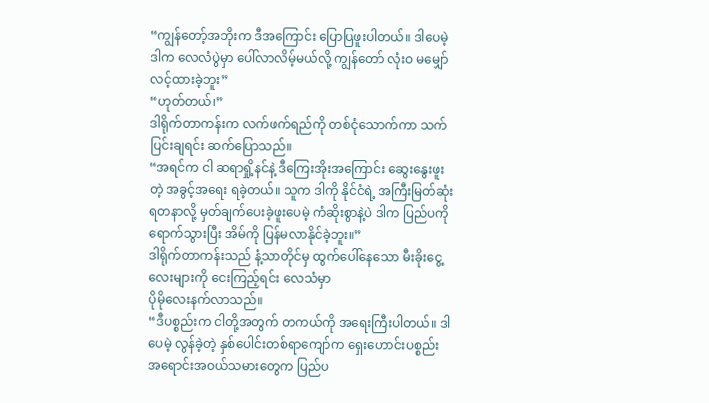“ကျွန်တော့်အဘိုးက ဒီအကြောင်း ပြောပြဖူးပါတယ်။ ဒါပေမဲ့ ဒါက လေလံပွဲမှာ ပေါ်လာလိမ့်မယ်လို့ ကျွန်တော် လုံးဝ မမျှော်လင့်ထားခဲ့ဘူး”
“ဟုတ်တယ်၊”
ဒါရိုက်တာကန်းက လက်ဖက်ရည်ကို တစ်ငုံသောက်ကာ သက်ပြင်းချရင်း ဆက်ပြောသည်။
“အရင်က ငါ ဆရာရှို့နင်နဲ့ ဒီကြေးအိုးအကြောင်း ဆွေးနွေးဖူးတဲ့ အခွင့်အရေး ရခဲ့တယ်။ သူက ဒါကို နိုင်ငံရဲ့ အကြီးမြတ်ဆုံး ရတနာလို့ မှတ်ချက်ပေးခဲ့ဖူးပေမဲ့ ကံဆိုးစွာနဲ့ပဲ ဒါက ပြည်ပကို ရောက်သွားပြီး အိမ်ကို ပြန်မလာနိုင်ခဲ့ဘူး။”
ဒါရိုက်တာကန်းသည် နံ့သာတိုင်မှ ထွက်ပေါ်နေသော မီးခိုးငွေ့လေးများကို ငေးကြည့်ရင်း လေသံမှာ
ပိုမိုလေးနက်လာသည်။
“ဒီပစ္စည်းက ငါတို့အတွက် တကယ်ကို အရေးကြီးပါတယ်။ ဒါပေမဲ့ လွန်ခဲ့တဲ့ နှစ်ပေါင်းတစ်ရာကျော်က ရှေးဟောင်းပစ္စည်း အရောင်းအဝယ်သမားတွေက ပြည်ပ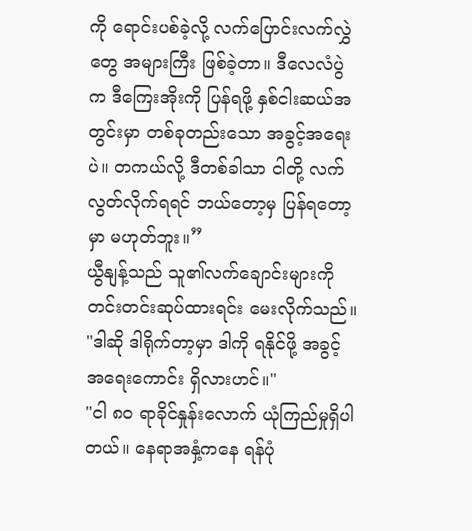ကို ရောင်းပစ်ခဲ့လို့ လက်ပြောင်းလက်လွှဲတွေ အများကြီး ဖြစ်ခဲ့တာ။ ဒီလေလံပွဲက ဒီကြေးအိုးကို ပြန်ရဖို့ နှစ်ငါးဆယ်အတွင်းမှာ တစ်ခုတည်းသော အခွင့်အရေးပဲ။ တကယ်လို့ ဒီတစ်ခါသာ ငါတို့ လက်လွတ်လိုက်ရရင် ဘယ်တော့မှ ပြန်ရတော့မှာ မဟုတ်ဘူး။”
ယွီနျန့်သည် သူ၏လက်ချောင်းများကို တင်းတင်းဆုပ်ထားရင်း မေးလိုက်သည်။
"ဒါဆို ဒါရိုက်တာ့မှာ ဒါကို ရနိုင်ဖို့ အခွင့်အရေးကောင်း ရှိလားဟင်။"
"ငါ ၈၀ ရာခိုင်နှုန်းလောက် ယုံကြည်မှုရှိပါတယ်။ နေရာအနှံ့ကနေ ရန်ပုံ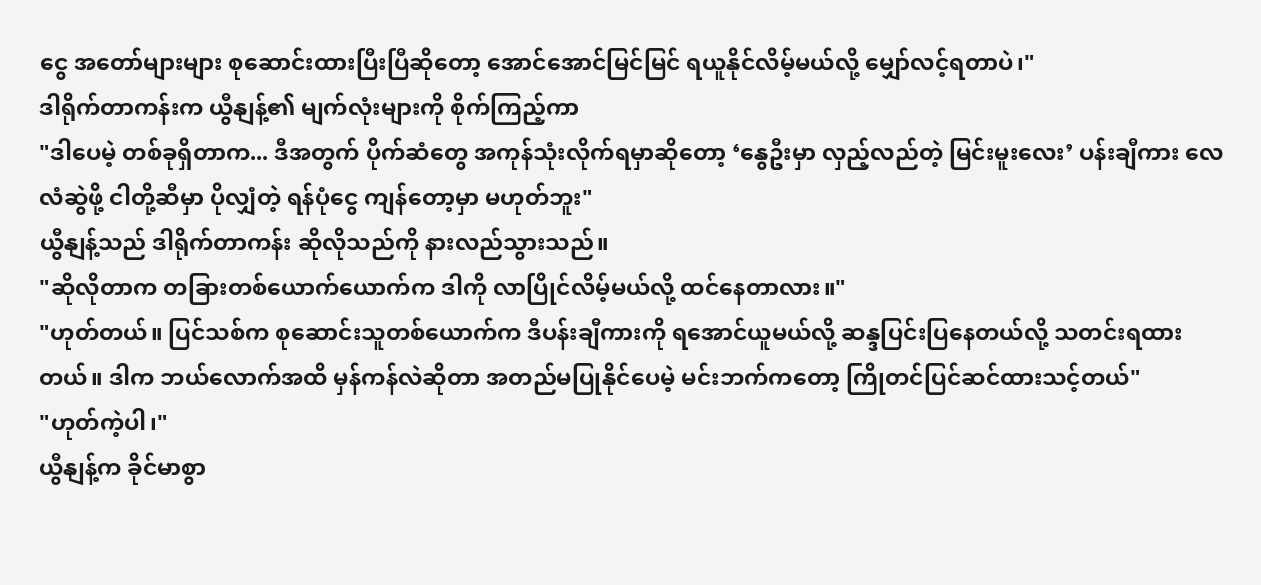ငွေ အတော်များများ စုဆောင်းထားပြီးပြီဆိုတော့ အောင်အောင်မြင်မြင် ရယူနိုင်လိမ့်မယ်လို့ မျှော်လင့်ရတာပဲ၊"
ဒါရိုက်တာကန်းက ယွီနျန့်၏ မျက်လုံးများကို စိုက်ကြည့်ကာ
"ဒါပေမဲ့ တစ်ခုရှိတာက... ဒီအတွက် ပိုက်ဆံတွေ အကုန်သုံးလိုက်ရမှာဆိုတော့ ‘နွေဦးမှာ လှည့်လည်တဲ့ မြင်းမူးလေး’ ပန်းချီကား လေလံဆွဲဖို့ ငါတို့ဆီမှာ ပိုလျှံတဲ့ ရန်ပုံငွေ ကျန်တော့မှာ မဟုတ်ဘူး"
ယွီနျန့်သည် ဒါရိုက်တာကန်း ဆိုလိုသည်ကို နားလည်သွားသည်။
"ဆိုလိုတာက တခြားတစ်ယောက်ယောက်က ဒါကို လာပြိုင်လိမ့်မယ်လို့ ထင်နေတာလား။"
"ဟုတ်တယ်။ ပြင်သစ်က စုဆောင်းသူတစ်ယောက်က ဒီပန်းချီကားကို ရအောင်ယူမယ်လို့ ဆန္ဒပြင်းပြနေတယ်လို့ သတင်းရထားတယ်။ ဒါက ဘယ်လောက်အထိ မှန်ကန်လဲဆိုတာ အတည်မပြုနိုင်ပေမဲ့ မင်းဘက်ကတော့ ကြိုတင်ပြင်ဆင်ထားသင့်တယ်"
"ဟုတ်ကဲ့ပါ၊"
ယွီနျန့်က ခိုင်မာစွာ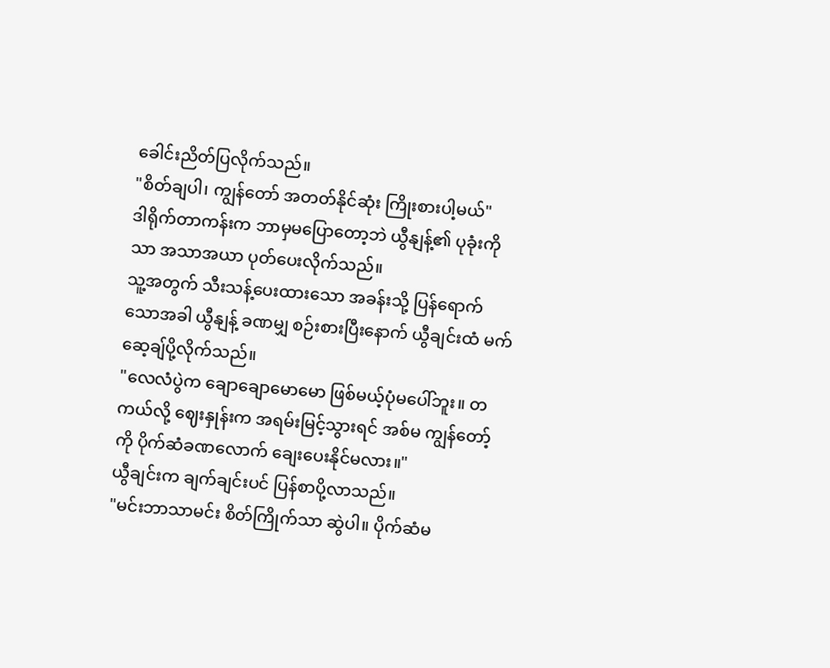ခေါင်းညိတ်ပြလိုက်သည်။
"စိတ်ချပါ၊ ကျွန်တော် အတတ်နိုင်ဆုံး ကြိုးစားပါ့မယ်"
ဒါရိုက်တာကန်းက ဘာမှမပြောတော့ဘဲ ယွီနျန့်၏ ပုခုံးကိုသာ အသာအယာ ပုတ်ပေးလိုက်သည်။
သူ့အတွက် သီးသန့်ပေးထားသော အခန်းသို့ ပြန်ရောက်သောအခါ ယွီနျန့် ခဏမျှ စဉ်းစားပြီးနောက် ယွီချင်းထံ မက်ဆေ့ချ်ပို့လိုက်သည်။
"လေလံပွဲက ချောချောမောမော ဖြစ်မယ့်ပုံမပေါ်ဘူး။ တကယ်လို့ ဈေးနှုန်းက အရမ်းမြင့်သွားရင် အစ်မ ကျွန်တော့်ကို ပိုက်ဆံခဏလောက် ချေးပေးနိုင်မလား။"
ယွီချင်းက ချက်ချင်းပင် ပြန်စာပို့လာသည်။
"မင်းဘာသာမင်း စိတ်ကြိုက်သာ ဆွဲပါ။ ပိုက်ဆံမ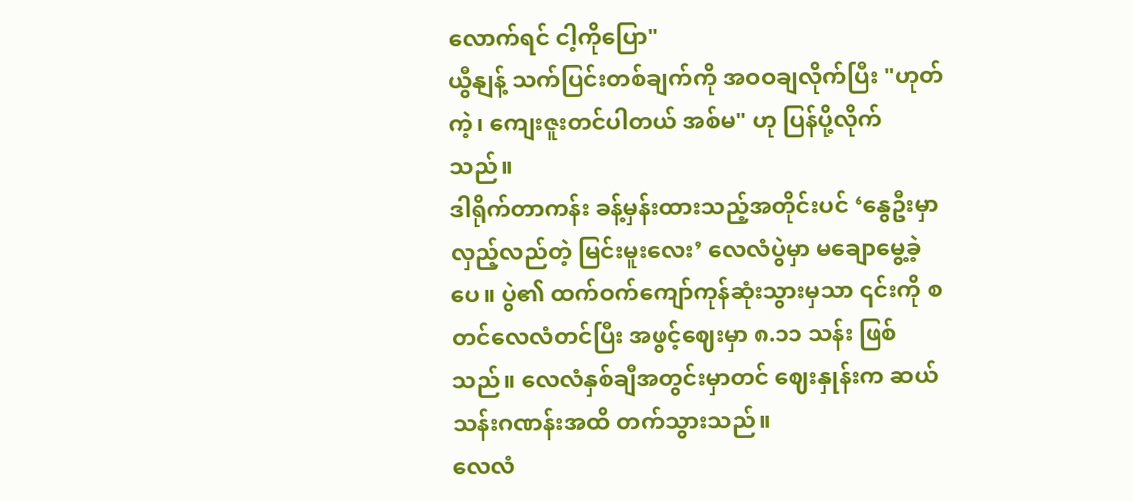လောက်ရင် ငါ့ကိုပြော"
ယွီနျန့် သက်ပြင်းတစ်ချက်ကို အဝဝချလိုက်ပြီး "ဟုတ်ကဲ့၊ ကျေးဇူးတင်ပါတယ် အစ်မ" ဟု ပြန်ပို့လိုက်သည်။
ဒါရိုက်တာကန်း ခန့်မှန်းထားသည့်အတိုင်းပင် ‘နွေဦးမှာ လှည့်လည်တဲ့ မြင်းမူးလေး’ လေလံပွဲမှာ မချောမွေ့ခဲ့ပေ။ ပွဲ၏ ထက်ဝက်ကျော်ကုန်ဆုံးသွားမှသာ ၎င်းကို စတင်လေလံတင်ပြီး အဖွင့်ဈေးမှာ ၈.၁၁ သန်း ဖြစ်သည်။ လေလံနှစ်ချီအတွင်းမှာတင် ဈေးနှုန်းက ဆယ်သန်းဂဏန်းအထိ တက်သွားသည်။
လေလံ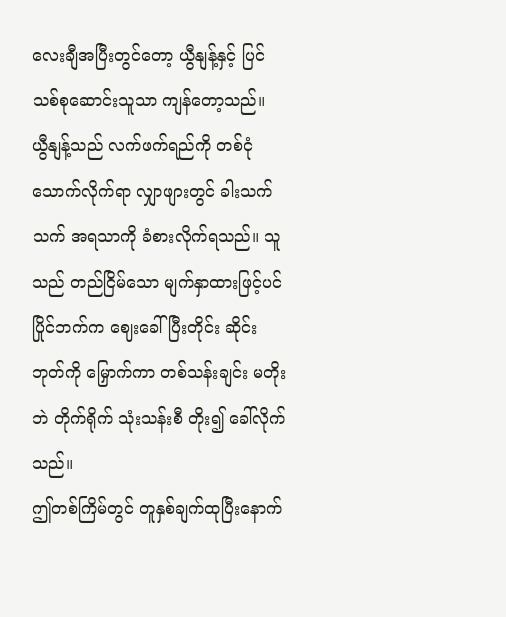လေးချီအပြီးတွင်တော့ ယွီနျန့်နှင့် ပြင်သစ်စုဆောင်းသူသာ ကျန်တော့သည်။
ယွီနျန့်သည် လက်ဖက်ရည်ကို တစ်ငုံသောက်လိုက်ရာ လျှာဖျားတွင် ခါးသက်သက် အရသာကို ခံစားလိုက်ရသည်။ သူသည် တည်ငြိမ်သော မျက်နှာထားဖြင့်ပင် ပြိုင်ဘက်က ဈေးခေါ်ပြီးတိုင်း ဆိုင်းဘုတ်ကို မြှောက်ကာ တစ်သန်းချင်း မတိုးဘဲ တိုက်ရိုက် သုံးသန်းစီ တိုး၍ ခေါ်လိုက်သည်။
ဤတစ်ကြိမ်တွင် တူနှစ်ချက်ထုပြီးနောက်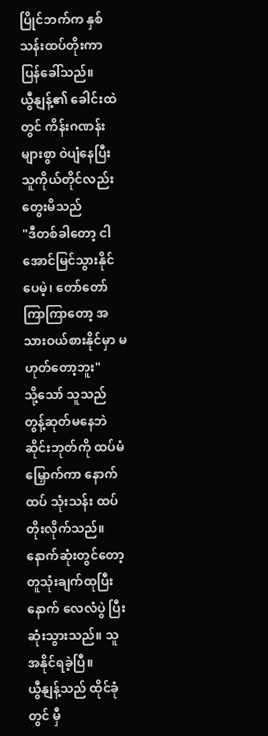ပြိုင်ဘက်က နှစ်သန်းထပ်တိုးကာ ပြန်ခေါ်သည်။
ယွီနျန့်၏ ခေါင်းထဲတွင် ကိန်းဂဏန်းများစွာ ဝဲပျံနေပြီး သူကိုယ်တိုင်လည်း တွေးမိသည်
"ဒီတစ်ခါတော့ ငါအောင်မြင်သွားနိုင်ပေမဲ့၊ တော်တော်ကြာကြာတော့ အသားဝယ်စားနိုင်မှာ မဟုတ်တော့ဘူး"
သို့သော် သူသည် တွန့်ဆုတ်မနေဘဲ ဆိုင်းဘုတ်ကို ထပ်မံမြှောက်ကာ နောက်ထပ် သုံးသန်း ထပ်တိုးလိုက်သည်။
နောက်ဆုံးတွင်တော့ တူသုံးချက်ထုပြီးနောက် လေလံပွဲ ပြီးဆုံးသွားသည်။ သူ အနိုင်ရခဲ့ပြီ။
ယွီနျန့်သည် ထိုင်ခုံတွင် မှီ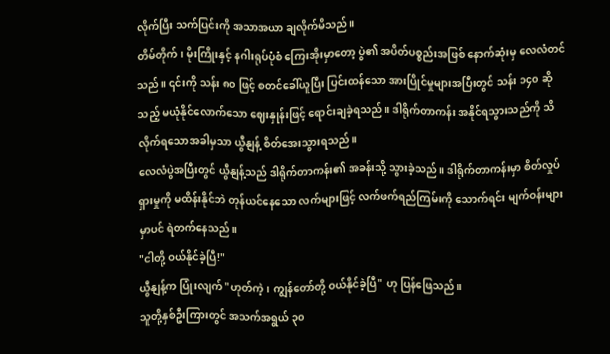လိုက်ပြီး သက်ပြင်းကို အသာအယာ ချလိုက်မိသည်။
တိမ်တိုက်၊ မိုးကြိုးနှင့် နဂါးရုပ်ပုံစံ ကြေးအိုးမှာတော့ ပွဲ၏ အပိတ်ပစ္စည်းအဖြစ် နောက်ဆုံးမှ လေလံတင်သည်။ ၎င်းကို သန်း ၈၀ ဖြင့် စတင်ခေါ်ယူပြီး ပြင်းထန်သော အားပြိုင်မှုများအပြီးတွင် သန်း ၁၄၀ ဆိုသည့် မယုံနိုင်လောက်သော ဈေးနှုန်းဖြင့် ရောင်းချခဲ့ရသည်။ ဒါရိုက်တာကန်း အနိုင်ရသွားသည်ကို သိလိုက်ရသောအခါမှသာ ယွီနျန့် စိတ်အေးသွားရသည်။
လေလံပွဲအပြီးတွင် ယွီနျန့်သည် ဒါရိုက်တာကန်း၏ အခန်းသို့ သွားခဲ့သည်။ ဒါရိုက်တာကန်းမှာ စိတ်လှုပ်ရှားမှုကို မထိန်းနိုင်ဘဲ တုန်ယင်နေသော လက်များဖြင့် လက်ဖက်ရည်ကြမ်းကို သောက်ရင်း မျက်ဝန်းများမှာပင် ရဲတက်နေသည်။
"ငါတို့ ဝယ်နိုင်ခဲ့ပြီ!"
ယွီနျန့်က ပြုံးလျက် "ဟုတ်ကဲ့၊ ကျွန်တော်တို့ ဝယ်နိုင်ခဲ့ပြီ" ဟု ပြန်ဖြေသည်။
သူတို့နှစ်ဦးကြားတွင် အသက်အရွယ် ၃၀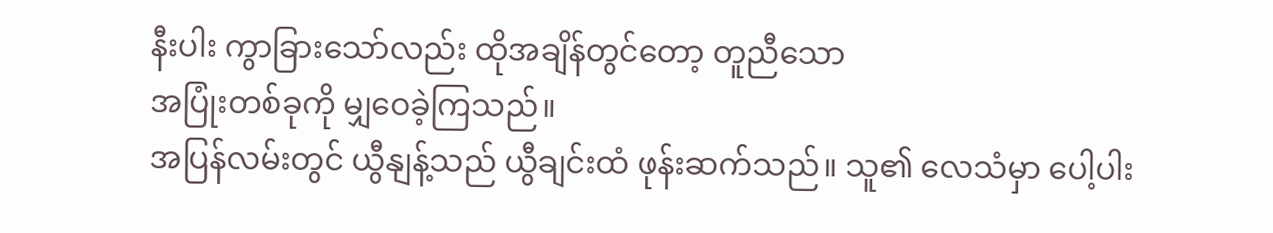နီးပါး ကွာခြားသော်လည်း ထိုအချိန်တွင်တော့ တူညီသော
အပြုံးတစ်ခုကို မျှဝေခဲ့ကြသည်။
အပြန်လမ်းတွင် ယွီနျန့်သည် ယွီချင်းထံ ဖုန်းဆက်သည်။ သူ၏ လေသံမှာ ပေါ့ပါး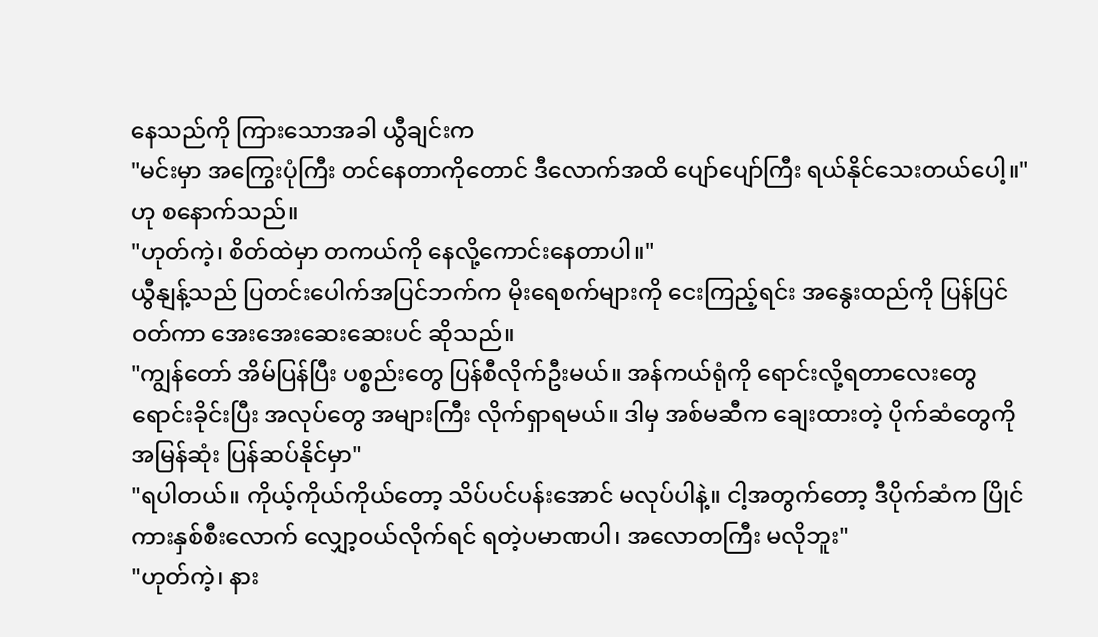နေသည်ကို ကြားသောအခါ ယွီချင်းက
"မင်းမှာ အကြွေးပုံကြီး တင်နေတာကိုတောင် ဒီလောက်အထိ ပျော်ပျော်ကြီး ရယ်နိုင်သေးတယ်ပေါ့။" ဟု စနောက်သည်။
"ဟုတ်ကဲ့၊ စိတ်ထဲမှာ တကယ်ကို နေလို့ကောင်းနေတာပါ။"
ယွီနျန့်သည် ပြတင်းပေါက်အပြင်ဘက်က မိုးရေစက်များကို ငေးကြည့်ရင်း အနွေးထည်ကို ပြန်ပြင်ဝတ်ကာ အေးအေးဆေးဆေးပင် ဆိုသည်။
"ကျွန်တော် အိမ်ပြန်ပြီး ပစ္စည်းတွေ ပြန်စီလိုက်ဦးမယ်။ အန်ကယ်ရုံကို ရောင်းလို့ရတာလေးတွေ ရောင်းခိုင်းပြီး အလုပ်တွေ အများကြီး လိုက်ရှာရမယ်။ ဒါမှ အစ်မဆီက ချေးထားတဲ့ ပိုက်ဆံတွေကို အမြန်ဆုံး ပြန်ဆပ်နိုင်မှာ"
"ရပါတယ်။ ကိုယ့်ကိုယ်ကိုယ်တော့ သိပ်ပင်ပန်းအောင် မလုပ်ပါနဲ့။ ငါ့အတွက်တော့ ဒီပိုက်ဆံက ပြိုင်ကားနှစ်စီးလောက် လျှော့ဝယ်လိုက်ရင် ရတဲ့ပမာဏပါ၊ အလောတကြီး မလိုဘူး"
"ဟုတ်ကဲ့၊ နား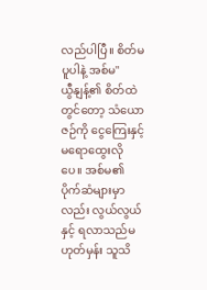လည်ပါပြီ။ စိတ်မပူပါနဲ့ အစ်မ"
ယွီနျန့်၏ စိတ်ထဲတွင်တော့ သံယောဇဉ်ကို ငွေကြေးနှင့် မရောထွေးလိုပေ။ အစ်မ၏ ပိုက်ဆံများမှာလည်း လွယ်လွယ်နှင့် ရလာသည်မဟုတ်မှန်း သူသိ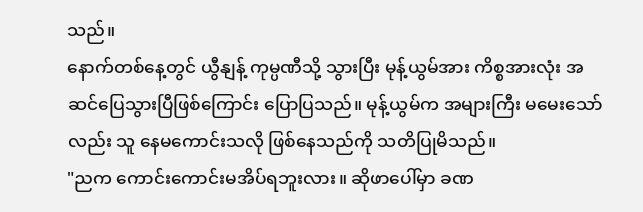သည်။
နောက်တစ်နေ့တွင် ယွီနျန့် ကုမ္ပဏီသို့ သွားပြီး မုန့်ယွမ်အား ကိစ္စအားလုံး အဆင်ပြေသွားပြီဖြစ်ကြောင်း ပြောပြသည်။ မုန့်ယွမ်က အများကြီး မမေးသော်လည်း သူ နေမကောင်းသလို ဖြစ်နေသည်ကို သတိပြုမိသည်။
"ညက ကောင်းကောင်းမအိပ်ရဘူးလား။ ဆိုဖာပေါ်မှာ ခဏ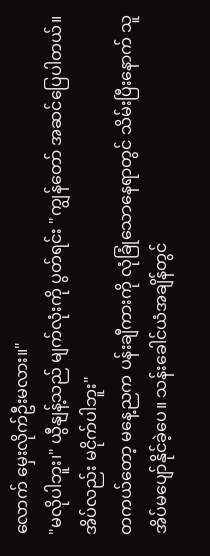လောက် မှေးလိုက်ဦးမလား။"
"မလိုပါဘူး၊" ယွီနျန့်သည် မျက်လုံးကို ပွတ်ရင်း "ကျွန်တော် အဆင်ပြေပါတယ်။ အိပ်လည်း မငိုက်ပါဘူး"
တကယ်တော့ မနေ့ညက ပန်းချီကားကို လုံခြုံသောနေရာတွင် သိမ်းပြီးနောက် သူ အိပ်မပျော်နိုင်ခဲ့ပေ။ သန်းခေါင်ယံအချိန်တွင်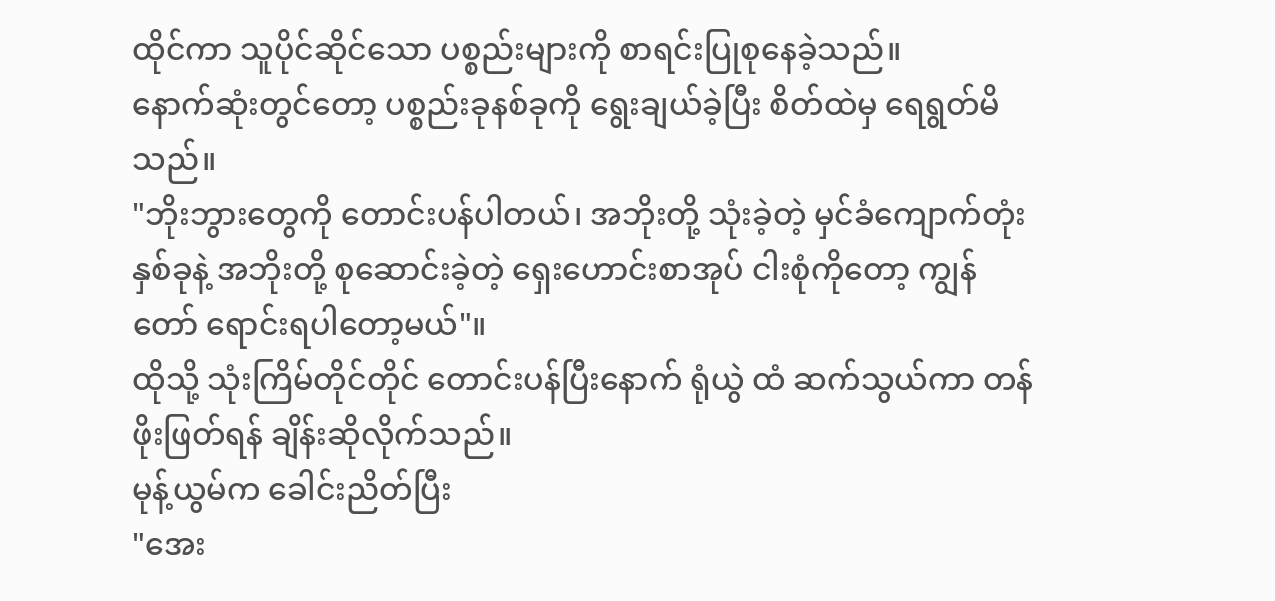ထိုင်ကာ သူပိုင်ဆိုင်သော ပစ္စည်းများကို စာရင်းပြုစုနေခဲ့သည်။
နောက်ဆုံးတွင်တော့ ပစ္စည်းခုနစ်ခုကို ရွေးချယ်ခဲ့ပြီး စိတ်ထဲမှ ရေရွတ်မိသည်။
"ဘိုးဘွားတွေကို တောင်းပန်ပါတယ်၊ အဘိုးတို့ သုံးခဲ့တဲ့ မှင်ခံကျောက်တုံး နှစ်ခုနဲ့ အဘိုးတို့ စုဆောင်းခဲ့တဲ့ ရှေးဟောင်းစာအုပ် ငါးစုံကိုတော့ ကျွန်တော် ရောင်းရပါတော့မယ်"။
ထိုသို့ သုံးကြိမ်တိုင်တိုင် တောင်းပန်ပြီးနောက် ရုံယွဲ ထံ ဆက်သွယ်ကာ တန်ဖိုးဖြတ်ရန် ချိန်းဆိုလိုက်သည်။
မုန့်ယွမ်က ခေါင်းညိတ်ပြီး
"အေး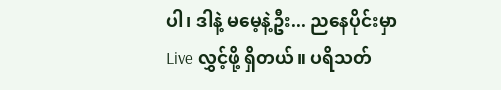ပါ၊ ဒါနဲ့ မမေ့နဲ့ဦး... ညနေပိုင်းမှာ Live လွှင့်ဖို့ ရှိတယ်။ ပရိသတ်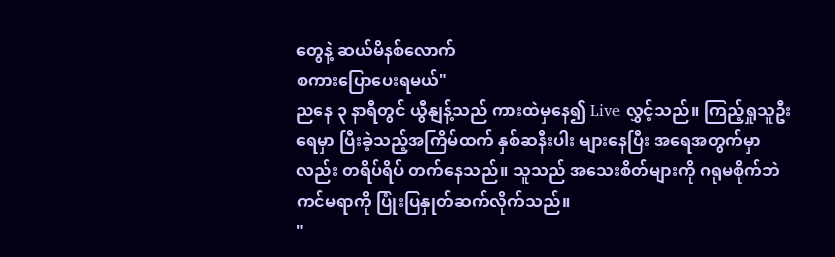တွေနဲ့ ဆယ်မိနစ်လောက်
စကားပြောပေးရမယ်"
ညနေ ၃ နာရီတွင် ယွီနျန့်သည် ကားထဲမှနေ၍ Live လွှင့်သည်။ ကြည့်ရှုသူဦးရေမှာ ပြီးခဲ့သည့်အကြိမ်ထက် နှစ်ဆနီးပါး များနေပြီး အရေအတွက်မှာလည်း တရိပ်ရိပ် တက်နေသည်။ သူသည် အသေးစိတ်များကို ဂရုမစိုက်ဘဲ ကင်မရာကို ပြုံးပြနှုတ်ဆက်လိုက်သည်။
"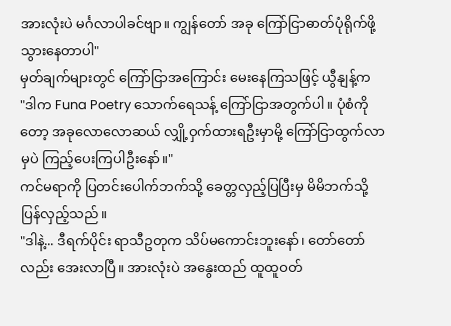အားလုံးပဲ မင်္ဂလာပါခင်ဗျာ။ ကျွန်တော် အခု ကြော်ငြာဓာတ်ပုံရိုက်ဖို့ သွားနေတာပါ"
မှတ်ချက်များတွင် ကြော်ငြာအကြောင်း မေးနေကြသဖြင့် ယွီနျန့်က
"ဒါက Funa Poetry သောက်ရေသန့် ကြော်ငြာအတွက်ပါ။ ပုံစံကိုတော့ အခုလောလောဆယ် လျှို့ဝှက်ထားရဦးမှာမို့ ကြော်ငြာထွက်လာမှပဲ ကြည့်ပေးကြပါဦးနော်။"
ကင်မရာကို ပြတင်းပေါက်ဘက်သို့ ခေတ္တလှည့်ပြပြီးမှ မိမိဘက်သို့ ပြန်လှည့်သည်။
"ဒါနဲ့... ဒီရက်ပိုင်း ရာသီဥတုက သိပ်မကောင်းဘူးနော်၊ တော်တော်လည်း အေးလာပြီ။ အားလုံးပဲ အနွေးထည် ထူထူဝတ်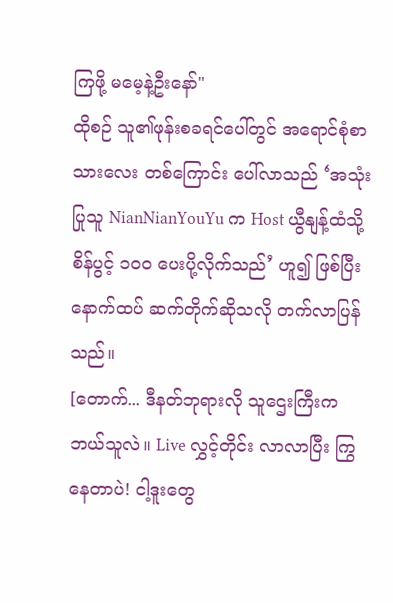ကြဖို့ မမေ့နဲ့ဦးနော်"
ထိုစဉ် သူ၏ဖုန်းစခရင်ပေါ်တွင် အရောင်စုံစာသားလေး တစ်ကြောင်း ပေါ်လာသည် ‘အသုံးပြုသူ NianNianYouYu က Host ယွီနျန့်ထံသို့ စိန်ပွင့် ၁၀၀ ပေးပို့လိုက်သည်’ ဟူ၍ ဖြစ်ပြီး နောက်ထပ် ဆက်တိုက်ဆိုသလို တက်လာပြန်သည်။
[တောက်... ဒီနတ်ဘုရားလို သူဌေးကြီးက ဘယ်သူလဲ။ Live လွှင့်တိုင်း လာလာပြီး ကြွနေတာပဲ! ငါ့ဒူးတွေ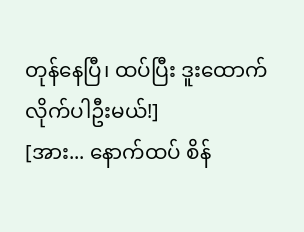တုန်နေပြီ၊ ထပ်ပြီး ဒူးထောက်လိုက်ပါဦးမယ်!]
[အား... နောက်ထပ် စိန်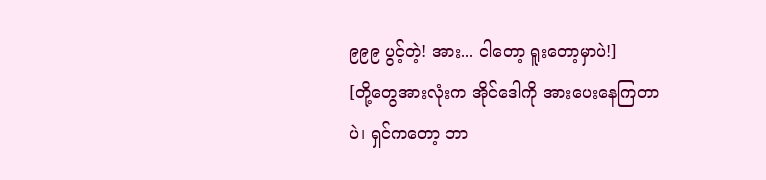၉၉၉ ပွင့်တဲ့! အား... ငါတော့ ရူးတော့မှာပဲ!]
[တို့တွေအားလုံးက အိုင်ဒေါကို အားပေးနေကြတာပဲ၊ ရှင်ကတော့ ဘာ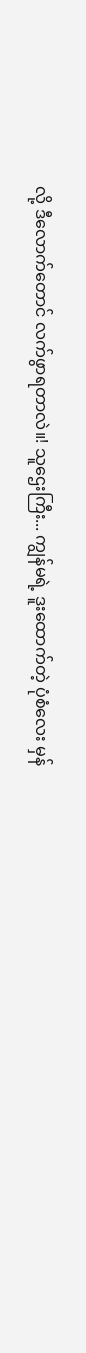လို့ ဒီလောက်တောင် လက်ဖွာရတာလဲ။! သူဌေးကြီး... ကျွန်မရဲ့ ဒူးထောက်တဲ့ ပုံစံလေး မှန်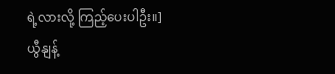ရဲ့လားလို့ ကြည့်ပေးပါဦး။]
ယွီနျန့်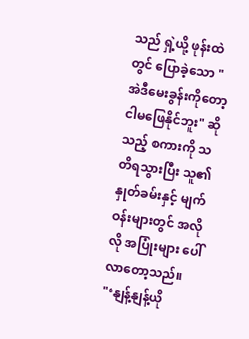သည် ရှဲ့ယို့ ဖုန်းထဲတွင် ပြောခဲ့သော "အဲဒီမေးခွန်းကိုတော့ ငါမဖြေနိုင်ဘူး" ဆိုသည့် စကားကို သတိရသွားပြီး သူ၏ နှုတ်ခမ်းနှင့် မျက်ဝန်းများတွင် အလိုလို အပြုံးများ ပေါ်လာတော့သည်။
"‘နျန့်နျန့်ယို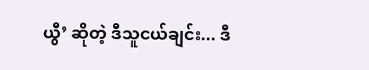ယွီ’ ဆိုတဲ့ ဒီသူငယ်ချင်း... ဒီ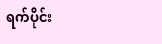ရက်ပိုင်း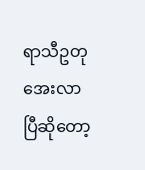ရာသီဥတု အေးလာပြီဆိုတော့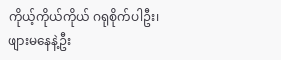ကိုယ့်ကိုယ်ကိုယ် ဂရုစိုက်ပါဦး၊
ဖျားမနေနဲ့ဦး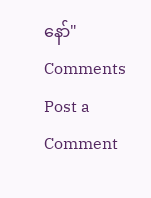နော်"
Comments
Post a Comment